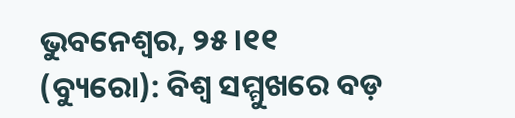ଭୁବନେଶ୍ୱର, ୨୫।୧୧ (ବ୍ୟୁରୋ): ବିଶ୍ୱ ସମ୍ମୁଖରେ ବଡ଼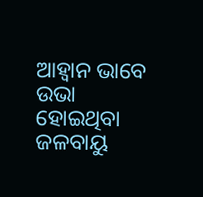ଆହ୍ବାନ ଭାବେ ଉଭା ହୋଇଥିବା ଜଳବାୟୁ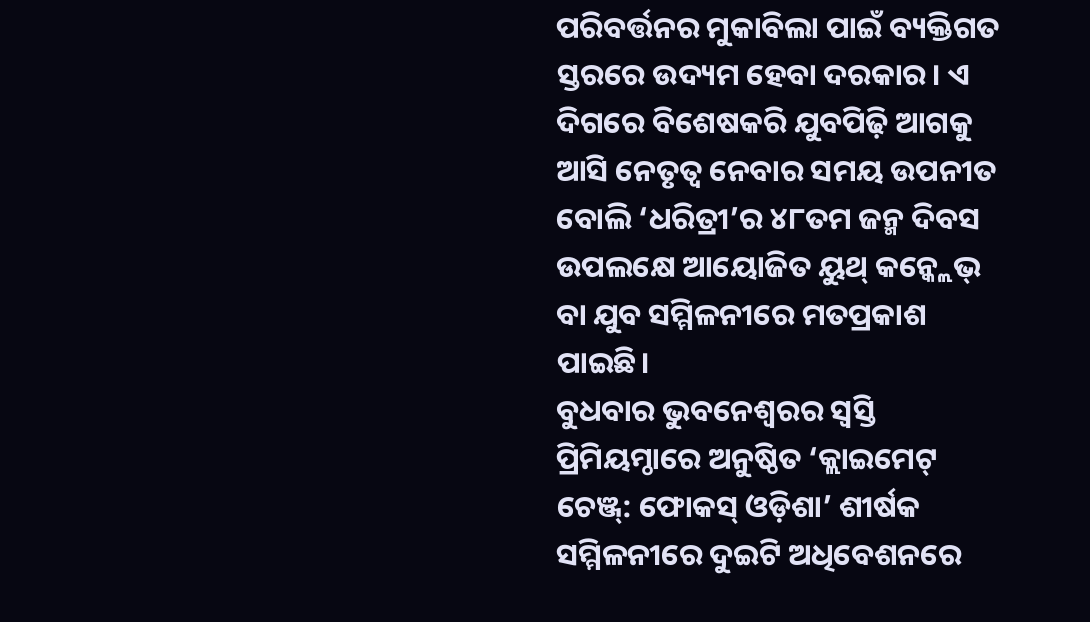ପରିବର୍ତ୍ତନର ମୁକାବିଲା ପାଇଁ ବ୍ୟକ୍ତିଗତ ସ୍ତରରେ ଉଦ୍ୟମ ହେବା ଦରକାର। ଏ ଦିଗରେ ବିଶେଷକରି ଯୁବପିଢ଼ି ଆଗକୁ ଆସି ନେତୃତ୍ୱ ନେବାର ସମୟ ଉପନୀତ ବୋଲି ‘ଧରିତ୍ରୀ’ର ୪୮ତମ ଜନ୍ମ ଦିବସ ଉପଲକ୍ଷେ ଆୟୋଜିତ ୟୁଥ୍ କନ୍କ୍ଲେଭ୍ ବା ଯୁବ ସମ୍ମିଳନୀରେ ମତପ୍ରକାଶ ପାଇଛି।
ବୁଧବାର ଭୁବନେଶ୍ୱରର ସ୍ବସ୍ତି ପ୍ରିମିୟମ୍ଠାରେ ଅନୁଷ୍ଠିତ ‘କ୍ଲାଇମେଟ୍ ଚେଞ୍ଜ୍: ଫୋକସ୍ ଓଡ଼ିଶା’ ଶୀର୍ଷକ ସମ୍ମିଳନୀରେ ଦୁଇଟି ଅଧିବେଶନରେ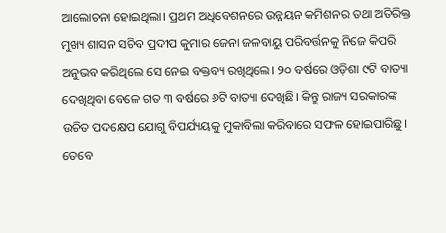ଆଲୋଚନା ହୋଇଥିଲା। ପ୍ରଥମ ଅଧିବେଶନରେ ଉନ୍ନୟନ କମିଶନର ତଥା ଅତିରିକ୍ତ ମୁଖ୍ୟ ଶାସନ ସଚିବ ପ୍ରଦୀପ କୁମାର ଜେନା ଜଳବାୟୁ ପରିବର୍ତ୍ତନକୁ ନିଜେ କିପରି ଅନୁଭବ କରିଥିଲେ ସେ ନେଇ ବକ୍ତବ୍ୟ ରଖିଥିଲେ। ୨୦ ବର୍ଷରେ ଓଡ଼ିଶା ୯ଟି ବାତ୍ୟା ଦେଖିଥିବା ବେଳେ ଗତ ୩ ବର୍ଷରେ ୬ଟି ବାତ୍ୟା ଦେଖିଛି। କିନ୍ତୁ ରାଜ୍ୟ ସରକାରଙ୍କ ଉଚିତ ପଦକ୍ଷେପ ଯୋଗୁ ବିପର୍ଯ୍ୟୟକୁ ମୁକାବିଲା କରିବାରେ ସଫଳ ହୋଇପାରିଛୁ। ତେବେ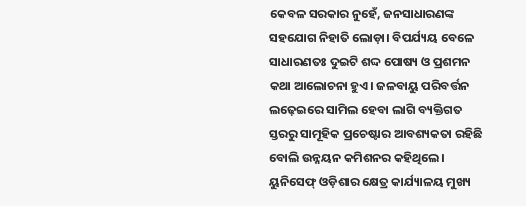କେବଳ ସରକାର ନୁହେଁ, ଜନସାଧାରଣଙ୍କ ସହଯୋଗ ନିହାତି ଲୋଡ଼ା। ବିପର୍ଯ୍ୟୟ ବେଳେ ସାଧାରଣତଃ ଦୁଇଟି ଶଦ୍ଦ ପୋଷ୍ୟ ଓ ପ୍ରଶମନ କଥା ଆଲୋଚନା ହୁଏ। ଜଳବାୟୁ ପରିବର୍ତ୍ତନ ଲଢ଼େଇରେ ସାମିଲ ହେବା ଲାଗି ବ୍ୟକ୍ତିଗତ ସ୍ତରରୁ ସାମୂହିକ ପ୍ରଚେଷ୍ଟାର ଆବଶ୍ୟକତା ରହିଛି ବୋଲି ଉନ୍ନୟନ କମିଶନର କହିଥିଲେ। ୟୁନିସେଫ୍ ଓଡ଼ିଶାର କ୍ଷେତ୍ର କାର୍ଯ୍ୟାଳୟ ମୁଖ୍ୟ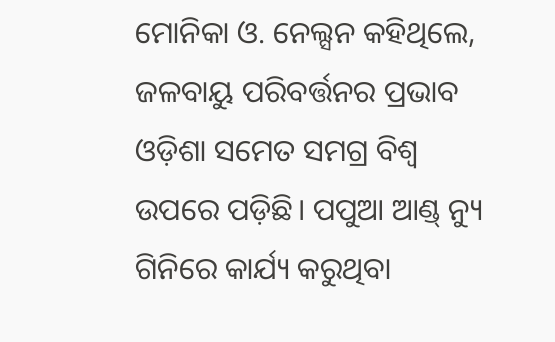ମୋନିକା ଓ. ନେଲ୍ସନ କହିଥିଲେ, ଜଳବାୟୁ ପରିବର୍ତ୍ତନର ପ୍ରଭାବ ଓଡ଼ିଶା ସମେତ ସମଗ୍ର ବିଶ୍ୱ ଉପରେ ପଡ଼ିଛି। ପପୁଆ ଆଣ୍ଡ୍ ନ୍ୟୁ ଗିନିରେ କାର୍ଯ୍ୟ କରୁଥିବା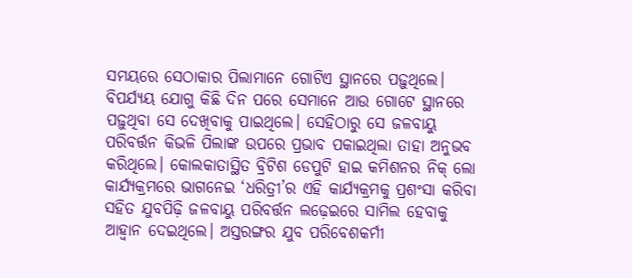ସମୟରେ ସେଠାକାର ପିଲାମାନେ ଗୋଟିଏ ସ୍ଥାନରେ ପଢ଼ୁଥିଲେ। ବିପର୍ଯ୍ୟୟ ଯୋଗୁ କିଛି ଦିନ ପରେ ସେମାନେ ଆଉ ଗୋଟେ ସ୍ଥାନରେ ପଢ଼ୁଥିବା ସେ ଦେଖିବାକୁ ପାଇଥିଲେ। ସେହିଠାରୁ ସେ ଜଳବାୟୁ ପରିବର୍ତ୍ତନ କିଭଳି ପିଲାଙ୍କ ଉପରେ ପ୍ରଭାବ ପକାଇଥିଲା ତାହା ଅନୁଭବ କରିଥିଲେ। କୋଲକାତାସ୍ଥିତ ବ୍ରିଟିଶ ଡେପୁଟି ହାଇ କମିଶନର ନିକ୍ ଲୋ କାର୍ଯ୍ୟକ୍ରମରେ ଭାଗନେଇ ‘ଧରିତ୍ରୀ’ର ଏହି କାର୍ଯ୍ୟକ୍ରମକୁ ପ୍ରଶଂସା କରିବା ସହିତ ଯୁବପିଢ଼ି ଜଳବାୟୁ ପରିବର୍ତ୍ତନ ଲଢ଼େଇରେ ସାମିଲ ହେବାକୁ ଆହ୍ବାନ ଦେଇଥିଲେ। ଅସ୍ତରଙ୍ଗର ଯୁବ ପରିବେଶକର୍ମୀ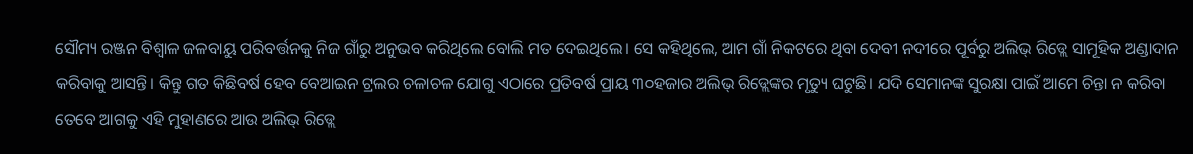ସୌମ୍ୟ ରଞ୍ଜନ ବିଶ୍ୱାଳ ଜଳବାୟୁ ପରିବର୍ତ୍ତନକୁ ନିଜ ଗାଁରୁ ଅନୁଭବ କରିଥିଲେ ବୋଲି ମତ ଦେଇଥିଲେ। ସେ କହିଥିଲେ, ଆମ ଗାଁ ନିକଟରେ ଥିବା ଦେବୀ ନଦୀରେ ପୂର୍ବରୁ ଅଲିଭ୍ ରିଡ୍ଲେ ସାମୂହିକ ଅଣ୍ଡାଦାନ କରିବାକୁ ଆସନ୍ତି। କିନ୍ତୁ ଗତ କିଛିବର୍ଷ ହେବ ବେଆଇନ ଟ୍ରଲର ଚଳାଚଳ ଯୋଗୁ ଏଠାରେ ପ୍ରତିବର୍ଷ ପ୍ରାୟ ୩୦ହଜାର ଅଲିଭ୍ ରିଡ୍ଲେଙ୍କର ମୃତ୍ୟୁ ଘଟୁଛି। ଯଦି ସେମାନଙ୍କ ସୁରକ୍ଷା ପାଇଁ ଆମେ ଚିନ୍ତା ନ କରିବା ତେବେ ଆଗକୁ ଏହି ମୁହାଣରେ ଆଉ ଅଲିଭ୍ ରିଡ୍ଲେ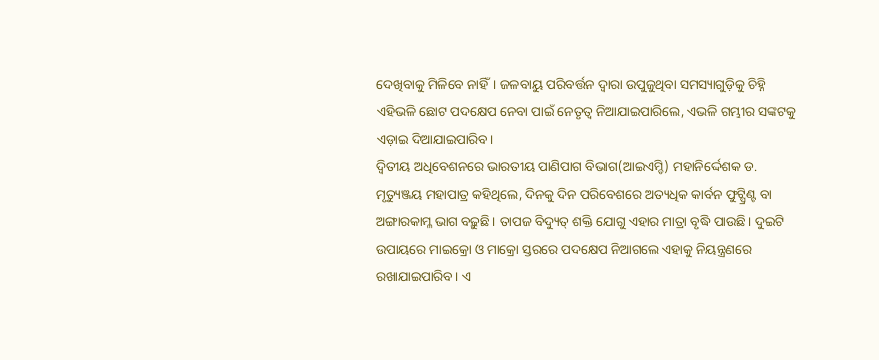ଦେଖିବାକୁ ମିଳିବେ ନାହିଁ। ଜଳବାୟୁ ପରିବର୍ତ୍ତନ ଦ୍ୱାରା ଉପୁଜୁଥିବା ସମସ୍ୟାଗୁଡ଼ିକୁ ଚିହ୍ନି ଏହିଭଳି ଛୋଟ ପଦକ୍ଷେପ ନେବା ପାଇଁ ନେତୃତ୍ୱ ନିଆଯାଇପାରିଲେ, ଏଭଳି ଗମ୍ଭୀର ସଙ୍କଟକୁ ଏଡ଼ାଇ ଦିଆଯାଇପାରିବ।
ଦ୍ୱିତୀୟ ଅଧିବେଶନରେ ଭାରତୀୟ ପାଣିପାଗ ବିଭାଗ(ଆଇଏମ୍ଡି) ମହାନିର୍ଦ୍ଦେଶକ ଡ. ମୃତ୍ୟୁଞ୍ଜୟ ମହାପାତ୍ର କହିଥିଲେ, ଦିନକୁ ଦିନ ପରିବେଶରେ ଅତ୍ୟଧିକ କାର୍ବନ ଫୁଟ୍ପ୍ରିଣ୍ଟ ବା ଅଙ୍ଗାରକାମ୍ଳ ଭାଗ ବଢ଼ୁଛି। ତାପଜ ବିଦ୍ୟୁତ୍ ଶକ୍ତି ଯୋଗୁ ଏହାର ମାତ୍ରା ବୃଦ୍ଧି ପାଉଛି। ଦୁଇଟି ଉପାୟରେ ମାଇକ୍ରୋ ଓ ମାକ୍ରୋ ସ୍ତରରେ ପଦକ୍ଷେପ ନିଆଗଲେ ଏହାକୁ ନିୟନ୍ତ୍ରଣରେ ରଖାଯାଇପାରିବ। ଏ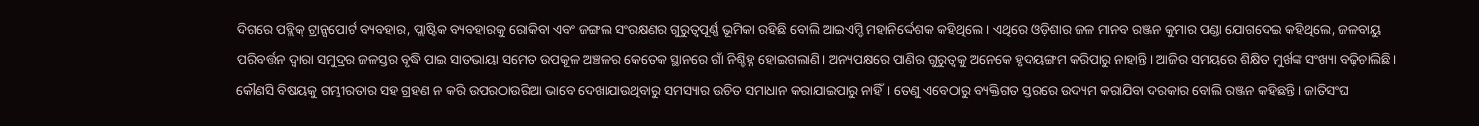ଦିଗରେ ପବ୍ଲିକ୍ ଟ୍ରାନ୍ସପୋର୍ଟ ବ୍ୟବହାର, ପ୍ଲାଷ୍ଟିକ ବ୍ୟବହାରକୁ ରୋକିବା ଏବଂ ଜଙ୍ଗଲ ସଂରକ୍ଷଣର ଗୁରୁତ୍ୱପୂର୍ଣ୍ଣ ଭୂମିକା ରହିଛି ବୋଲି ଆଇଏମ୍ଡି ମହାନିର୍ଦ୍ଦେଶକ କହିଥିଲେ। ଏଥିରେ ଓଡ଼ିଶାର ଜଳ ମାନବ ରଞ୍ଜନ କୁମାର ପଣ୍ଡା ଯୋଗଦେଇ କହିଥିଲେ, ଜଳବାୟୁ ପରିବର୍ତ୍ତନ ଦ୍ୱାରା ସମୁଦ୍ରର ଜଳସ୍ତର ବୃଦ୍ଧି ପାଇ ସାତଭାୟା ସମେତ ଉପକୂଳ ଅଞ୍ଚଳର କେତେକ ସ୍ଥାନରେ ଗାଁ ନିଶ୍ଚିହ୍ନ ହୋଇଗଲାଣି। ଅନ୍ୟପକ୍ଷରେ ପାଣିର ଗୁରୁତ୍ୱକୁ ଅନେକେ ହୃଦୟଙ୍ଗମ କରିପାରୁ ନାହାନ୍ତି। ଆଜିର ସମୟରେ ଶିକ୍ଷିତ ମୁର୍ଖଙ୍କ ସଂଖ୍ୟା ବଢ଼ିଚାଲିଛି। କୌଣସି ବିଷୟକୁ ଗମ୍ଭୀରତାର ସହ ଗ୍ରହଣ ନ କରି ଉପରଠାଉରିଆ ଭାବେ ଦେଖାଯାଉଥିବାରୁ ସମସ୍ୟାର ଉଚିତ ସମାଧାନ କରାଯାଇପାରୁ ନାହିଁ। ତେଣୁ ଏବେଠାରୁ ବ୍ୟକ୍ତିଗତ ସ୍ତରରେ ଉଦ୍ୟମ କରାଯିବା ଦରକାର ବୋଲି ରଞ୍ଜନ କହିଛନ୍ତି। ଜାତିସଂଘ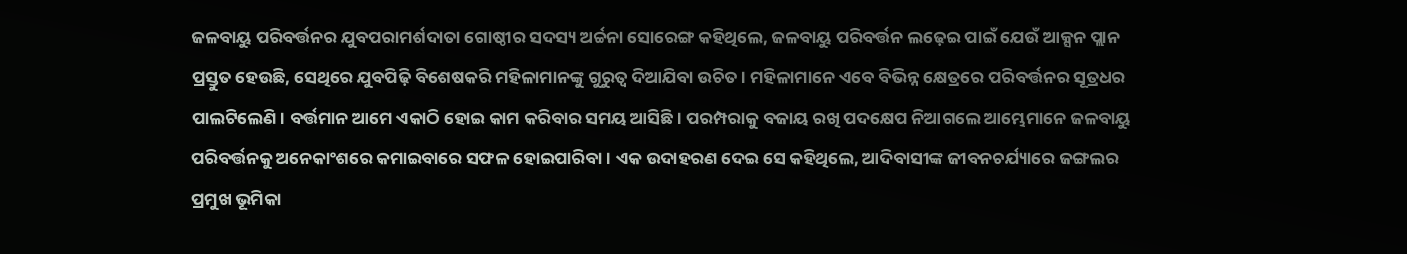ଜଳବାୟୁ ପରିବର୍ତ୍ତନର ଯୁବପରାମର୍ଶଦାତା ଗୋଷ୍ଠୀର ସଦସ୍ୟ ଅର୍ଚ୍ଚନା ସୋରେଙ୍ଗ କହିଥିଲେ, ଜଳବାୟୁ ପରିବର୍ତ୍ତନ ଲଢ଼େଇ ପାଇଁ ଯେଉଁ ଆକ୍ସନ ପ୍ଲାନ ପ୍ରସ୍ତୁତ ହେଉଛି, ସେଥିରେ ଯୁବପିଢ଼ି ବିଶେଷକରି ମହିଳାମାନଙ୍କୁ ଗୁରୁତ୍ୱ ଦିଆଯିବା ଉଚିତ। ମହିଳାମାନେ ଏବେ ବିଭିନ୍ନ କ୍ଷେତ୍ରରେ ପରିବର୍ତ୍ତନର ସୂତ୍ରଧର ପାଲଟିଲେଣି। ବର୍ତ୍ତମାନ ଆମେ ଏକାଠି ହୋଇ କାମ କରିବାର ସମୟ ଆସିଛି। ପରମ୍ପରାକୁ ବଜାୟ ରଖି ପଦକ୍ଷେପ ନିଆଗଲେ ଆମ୍ଭେମାନେ ଜଳବାୟୁ ପରିବର୍ତ୍ତନକୁ ଅନେକାଂଶରେ କମାଇବାରେ ସଫଳ ହୋଇପାରିବା। ଏକ ଉଦାହରଣ ଦେଇ ସେ କହିଥିଲେ, ଆଦିବାସୀଙ୍କ ଜୀବନଚର୍ଯ୍ୟାରେ ଜଙ୍ଗଲର ପ୍ରମୁଖ ଭୂମିକା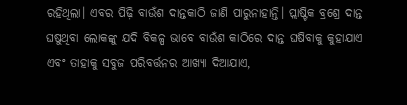ରହିଥିଲା। ଏବର ପିଢ଼ି ବାଉଁଶ ଦାନ୍ତକାଠି ଜାଣି ପାରୁନାହାନ୍ତି। ପ୍ଲାଷ୍ଟିକ ବ୍ରଶ୍ରେ ଦାନ୍ତ ଘଷୁଥିବା ଲୋକଙ୍କୁ ଯଦି ବିକଳ୍ପ ଭାବେ ବାଉଁଶ କାଠିରେ ଦାନ୍ତ ଘଷିବାକୁ କୁହାଯାଏ ଏବଂ ତାହାକୁ ସବୁଜ ପରିବର୍ତ୍ତନର ଆଖ୍ୟା ଦିଆଯାଏ,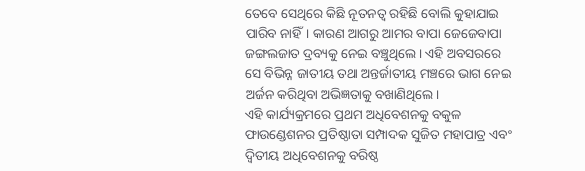ତେବେ ସେଥିରେ କିଛି ନୂତନତ୍ୱ ରହିଛି ବୋଲି କୁହାଯାଇ ପାରିବ ନାହିଁ। କାରଣ ଆଗରୁ ଆମର ବାପା ଜେଜେବାପା ଜଙ୍ଗଲଜାତ ଦ୍ରବ୍ୟକୁ ନେଇ ବଞ୍ଚୁଥିଲେ। ଏହି ଅବସରରେ ସେ ବିଭିନ୍ନ ଜାତୀୟ ତଥା ଅନ୍ତର୍ଜାତୀୟ ମଞ୍ଚରେ ଭାଗ ନେଇ ଅର୍ଜନ କରିଥିବା ଅଭିଜ୍ଞତାକୁ ବଖାଣିଥିଲେ।
ଏହି କାର୍ଯ୍ୟକ୍ରମରେ ପ୍ରଥମ ଅଧିବେଶନକୁ ବକୁଳ ଫାଉଣ୍ଡେଶନର ପ୍ରତିଷ୍ଠାତା ସମ୍ପାଦକ ସୁଜିତ ମହାପାତ୍ର ଏବଂ ଦ୍ୱିତୀୟ ଅଧିବେଶନକୁ ବରିଷ୍ଠ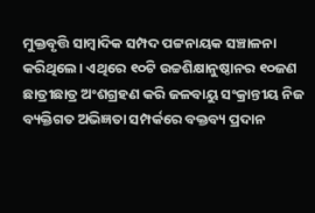ମୁକ୍ତବୃତ୍ତି ସାମ୍ବାଦିକ ସମ୍ପଦ ପଟ୍ଟନାୟକ ସଞ୍ଚାଳନା କରିଥିଲେ। ଏଥିରେ ୧୦ଟି ଉଚ୍ଚଶିକ୍ଷାନୁଷ୍ଠାନର ୧୦ଜଣ ଛାତ୍ରୀଛାତ୍ର ଅଂଶଗ୍ରହଣ କରି ଜଳବାୟୁ ସଂକ୍ରାନ୍ତୀୟ ନିଜ ବ୍ୟକ୍ତିଗତ ଅଭିଜ୍ଞତା ସମ୍ପର୍କରେ ବକ୍ତବ୍ୟ ପ୍ରଦାନ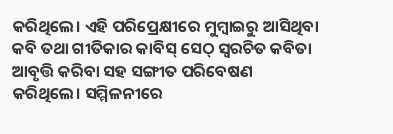କରିଥିଲେ। ଏହି ପରିପ୍ରେକ୍ଷୀରେ ମୁମ୍ବାଇରୁ ଆସିଥିବା କବି ତଥା ଗୀତିକାର କାବିସ୍ ସେଠ୍ ସ୍ବରଚିତ କବିତା ଆବୃତ୍ତି କରିବା ସହ ସଙ୍ଗୀତ ପରିବେଷଣ କରିଥିଲେ। ସମ୍ମିଳନୀରେ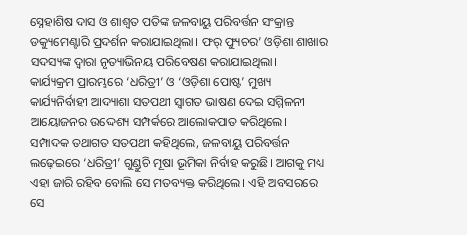ସ୍ନେହାଶିଷ ଦାସ ଓ ଶାଶ୍ୱତ ପତିଙ୍କ ଜଳବାୟୁ ପରିବର୍ତ୍ତନ ସଂକ୍ରାନ୍ତ ଡକ୍ୟୁମେଣ୍ଟାରି ପ୍ରଦର୍ଶନ କରାଯାଇଥିଲା। ଫର୍ ଫ୍ୟୁଚର’ ଓଡ଼ିଶା ଶାଖାର ସଦସ୍ୟଙ୍କ ଦ୍ୱାରା ନୃତ୍ୟାଭିନୟ ପରିବେଷଣ କରାଯାଇଥିଲା।
କାର୍ଯ୍ୟକ୍ରମ ପ୍ରାରମ୍ଭରେ ‘ଧରିତ୍ରୀ’ ଓ ‘ଓଡ଼ିଶା ପୋଷ୍ଟ’ ମୁଖ୍ୟ କାର୍ଯ୍ୟନିର୍ବାହୀ ଆଦ୍ୟାଶା ସତପଥୀ ସ୍ବାଗତ ଭାଷଣ ଦେଇ ସମ୍ମିଳନୀ ଆୟୋଜନର ଉଦ୍ଦେଶ୍ୟ ସମ୍ପର୍କରେ ଆଲୋକପାତ କରିଥିଲେ। ସମ୍ପାଦକ ତଥାଗତ ସତପଥୀ କହିଥିଲେ, ଜଳବାୟୁ ପରିବର୍ତ୍ତନ ଲଢ଼େଇରେ ‘ଧରିତ୍ରୀ’ ଗୁଣ୍ଡୁଚି ମୂଷା ଭୂମିକା ନିର୍ବାହ କରୁଛି। ଆଗକୁ ମଧ୍ୟ ଏହା ଜାରି ରହିବ ବୋଲି ସେ ମତବ୍ୟକ୍ତ କରିଥିଲେ। ଏହି ଅବସରରେ ସେ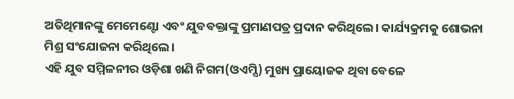ଅତିଥିମାନଙ୍କୁ ମେମେଣ୍ଟୋ ଏବଂ ଯୁବବକ୍ତାଙ୍କୁ ପ୍ରମାଣପତ୍ର ପ୍ରଦାନ କରିଥିଲେ। କାର୍ଯ୍ୟକ୍ରମକୁ ଶୋଭନା ମିଶ୍ର ସଂଯୋଜନା କରିଥିଲେ।
ଏହି ଯୁବ ସମ୍ମିଳନୀର ଓଡ଼ିଶା ଖଣି ନିଗମ(ଓଏମ୍ସି) ମୁଖ୍ୟ ପ୍ରାୟୋଜକ ଥିବା ବେଳେ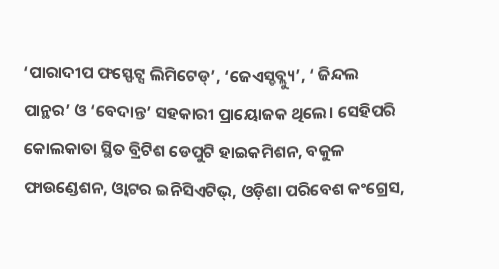‘ପାରାଦୀପ ଫସ୍ଫେଟ୍ସ ଲିମିଟେଡ୍’, ‘ଜେଏସ୍ଡବ୍ଲ୍ୟୁ’, ‘ ଜିନ୍ଦଲ ପାନ୍ଥର’ ଓ ‘ବେଦାନ୍ତ’ ସହକାରୀ ପ୍ରାୟୋଜକ ଥିଲେ। ସେହିପରି କୋଲକାତା ସ୍ଥିତ ବ୍ରିଟିଶ ଡେପୁଟି ହାଇକମିଶନ, ବକୁଳ ଫାଉଣ୍ଡେଶନ, ଓ୍ବାଟର ଇନିସିଏଟିଭ୍, ଓଡ଼ିଶା ପରିବେଶ କଂଗ୍ରେସ,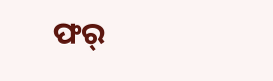ଫର୍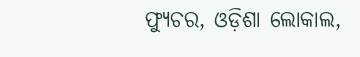ଫ୍ୟୁଚର, ଓଡ଼ିଶା ଲୋକାଲ,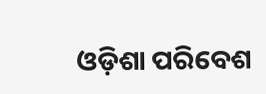ଓଡ଼ିଶା ପରିବେଶ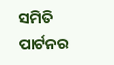ସମିତି ପାର୍ଟନର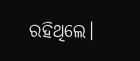ରହିଥିଲେ।